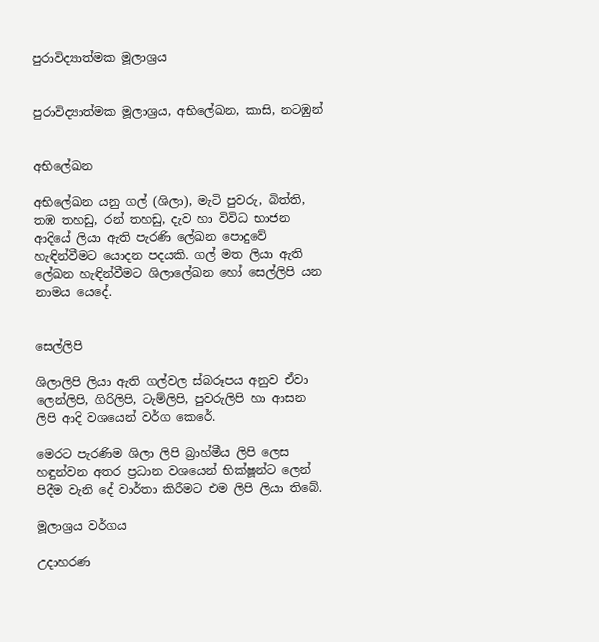පුරාවිද්‍යාත්මක මූලාශ්‍රය


පුරාවිද්‍යාත්මක මූලාශ්‍රය, අභිලේඛන, කාසි, නටඹුන්


අභිලේඛන

අභිලේඛන යනු ගල් (ශිලා), මැටි පුවරු, බිත්ති, තඹ තහඩු, රන් තහඩු, දැව හා විවිධ භාජන ආදියේ ලියා ඇති පැරණි ලේඛන පොදුවේ හැඳින්වීමට යොදන පදයකි. ගල් මත ලියා ඇති ලේඛන හැඳින්වීමට ශිලාලේඛන හෝ සෙල්ලිපි යන නාමය යෙදේ.


සෙල්ලිපි

ශිලාලිපි ලියා ඇති ගල්වල ස්බරූපය අනුව ඒවා ලෙන්ලිපි, ගිරිලිපි, ටැම්ලිපි, පුවරුලිපි හා ආසන ලිපි ආදි වශයෙන් වර්ග කෙරේ.

මෙරට පැරණිම ශිලා ලිපි බ්‍රාහ්මීය ලිපි ලෙස හඳුන්වන අතර ප්‍රධාන වශයෙන් භික්ෂූන්ට ලෙන් පිදීම වැනි දේ වාර්තා කිරීමට එම ලිපි ලියා තිබේ.

මූලාශ්‍රය වර්ගය

උදාහරණ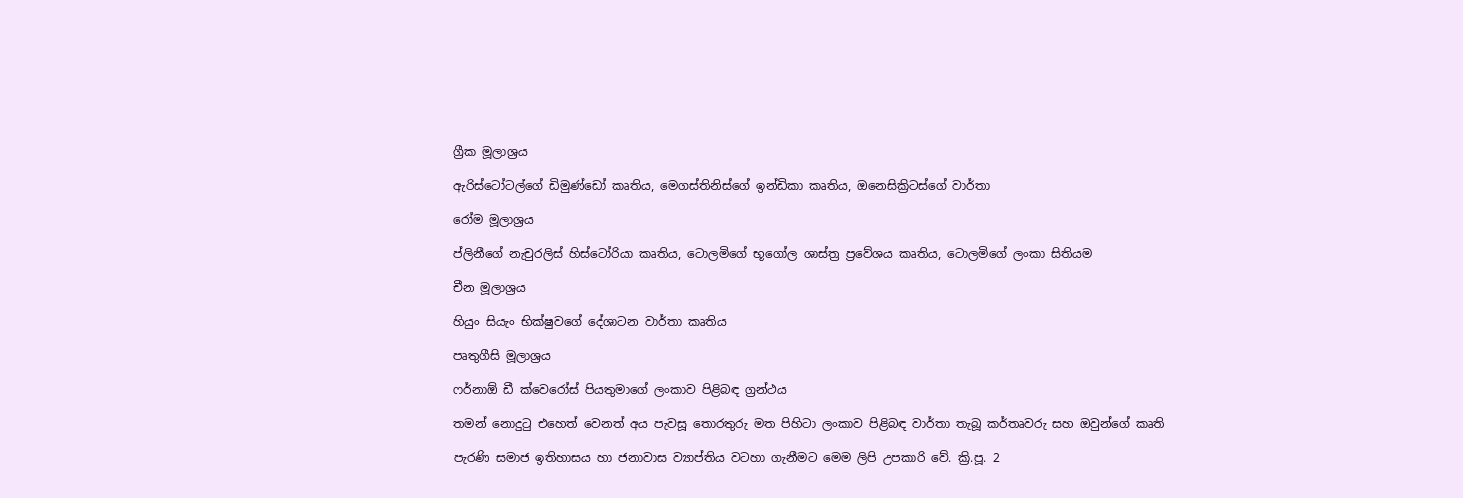ග්‍රීක මූලාශ්‍රය

ඇරිස්ටෝටල්ගේ ඩිමුණ්ඩෝ කෘතිය, මෙගස්තිනිස්ගේ ඉන්ඩිකා කෘතිය, ඔනෙසික්‍රිටස්ගේ වාර්තා

රෝම මූලාශ්‍රය

ප්ලිනීගේ නැචුරලිස් හිස්ටෝරියා කෘතිය, ටොලමිගේ භූගෝල ශාස්ත්‍ර ප්‍රවේශය කෘතිය, ටොලමිගේ ලංකා සිතියම

චීන මූලාශ්‍රය

හියුං සියැං භික්ෂුවගේ දේශාටන වාර්තා කෘතිය

පෘතුගීසි මූලාශ්‍රය

ෆර්නාඕ ඩී ක්වෙරෝස් පියතුමාගේ ලංකාව පිළිබඳ ග්‍රන්ථය

තමන් නොදුටු එහෙත් වෙනත් අය පැවසූ තොරතුරු මත පිහිටා ලංකාව පිළිබඳ වාර්තා තැබූ කර්තෘවරු සහ ඔවුන්ගේ කෘති

පැරණි සමාජ ඉතිහාසය හා ජනාවාස ව්‍යාප්තිය වටහා ගැනීමට මෙම ලිපි උපකාරි වේ. ක්‍රි.පූ. 2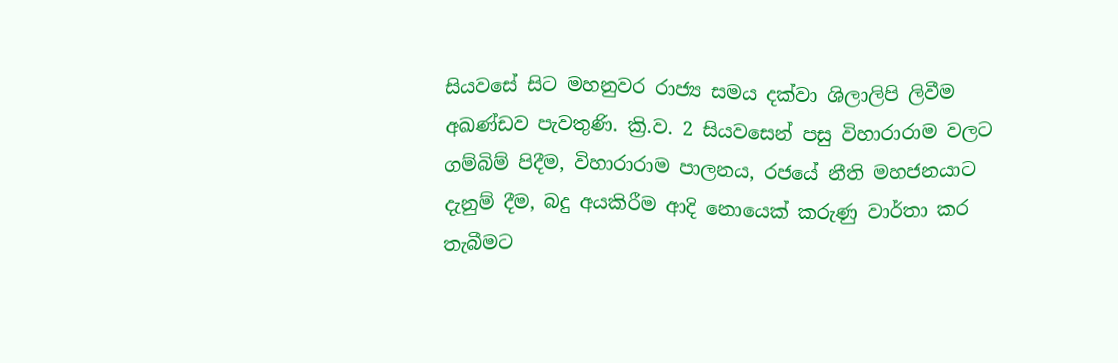සියවසේ සිට මහනුවර රාජ්‍ය සමය දක්වා ශිලාලිපි ලිවීම අඛණ්ඩව පැවතුණි. ක්‍රි.ව. 2 සියවසෙන් පසු විහාරාරාම වලට ගම්බිම් පිදීම, විහාරාරාම පාලනය, රජයේ නීති මහජනයාට දැනුම් දීම, බදු අයකිරීම ආදි නොයෙක් කරුණු වාර්තා කර තැබීමට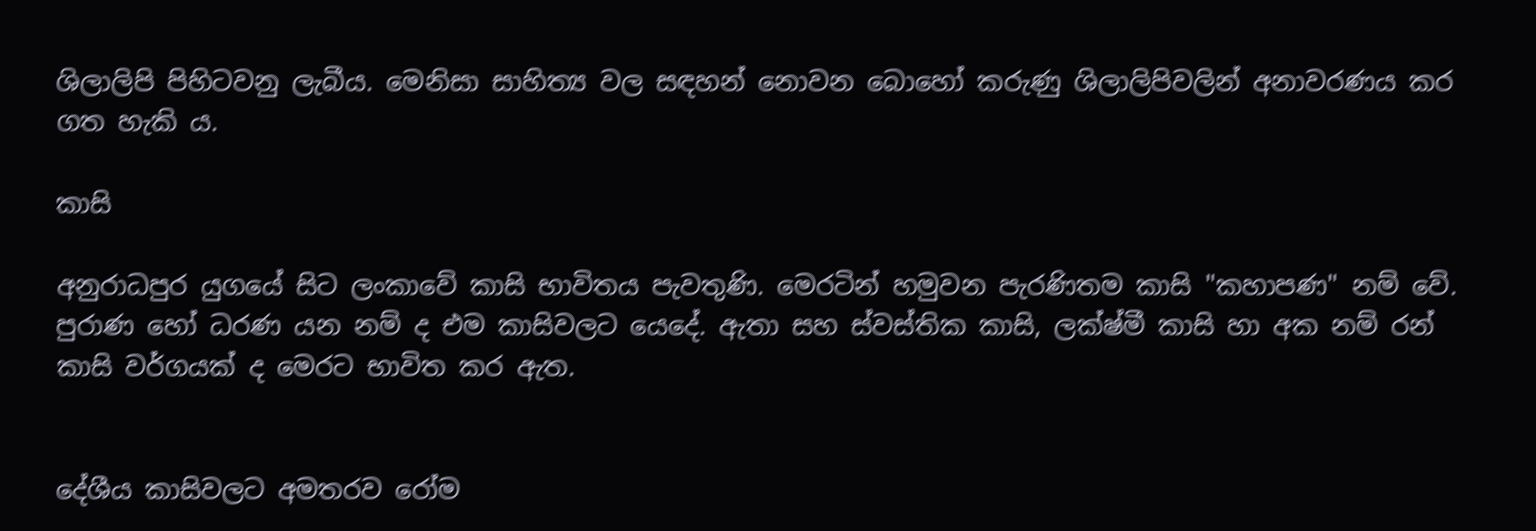ශිලාලිපි පිහිටවනු ලැබීය. මෙනිසා සාහිත්‍ය වල සඳහන් නොවන බොහෝ කරුණු ශිලාලිපිවලින් අනාවරණය කර ගත හැකි ය.

කාසි

අනුරාධපුර යුගයේ සිට ලංකාවේ කාසි භාවිතය පැවතුණි. මෙරටින් හමුවන පැරණිතම කාසි "කහාපණ" නම් වේ. පුරාණ හෝ ධරණ යන නම් ද එම කාසිවලට යෙදේ. ඇතා සහ ස්වස්තික කාසි, ලක්ෂ්මී කාසි හා අක නම් රන් කාසි වර්ගයක් ද මෙරට භාවිත කර ඇත.


දේශීය කාසිවලට අමතරව රෝම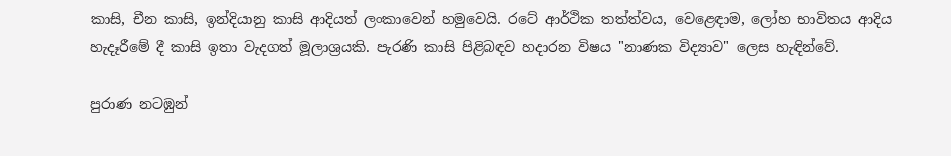කාසි, චීන කාසි, ඉන්දියානු කාසි ආදියත් ලංකාවෙන් හමුවෙයි. රටේ ආර්ථික තත්ත්වය, වෙළෙඳාම, ලෝහ භාවිතය ආදිය හැදෑරීමේ දී කාසි ඉතා වැදගත් මූලාශ්‍රයකි. පැරණි කාසි පිළිබඳව හදාරන විෂය "නාණක විද්‍යාව" ලෙස හැඳින්වේ.

පුරාණ නටඹුන්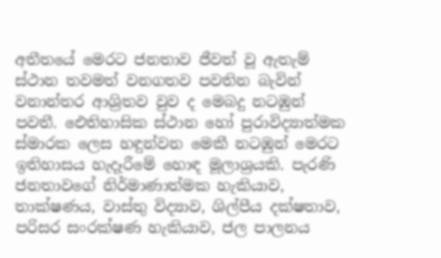අතීතයේ මෙරට ජනතාව ජීවත් වූ ඇතැම් ස්ථාන තවමත් වනගතව පවතින බැවින් වනාන්තර ආශ්‍රිතව වුව ද මෙබදු නටඹුන් පවතී. ඓතිහාසික ස්ථාන හෝ පුරාවිද්‍යාත්මක ස්මාරක ලෙස හඳුන්වන මෙකී නටඹුන් මෙරට ඉතිහාසය හැදෑරීමේ හොඳ මූලාශ්‍රයකි. පැරණි ජනතාවගේ නිර්මාණාත්මක හැකියාව, තාක්ෂණය, වාස්තු විද්‍යාව, ශිල්පීය දක්ෂතාව, පරිසර සංරක්ෂණ හැකියාව, ජල පාලනය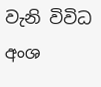වැනි විවිධ අංශ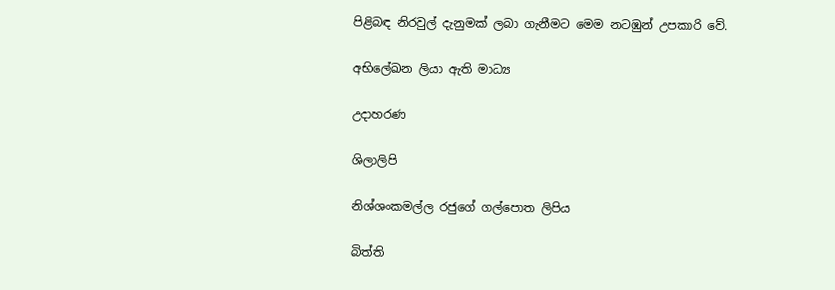පිළිබඳ නිරවුල් දැනුමක් ලබා ගැනීමට මෙම නටඹුන් උපකාරි වේ.

අභිලේඛන ලියා ඇති මාධ්‍ය

උදාහරණ

ශිලාලිපි

නිශ්ශංකමල්ල රජුගේ ගල්පොත ලිපිය

බිත්ති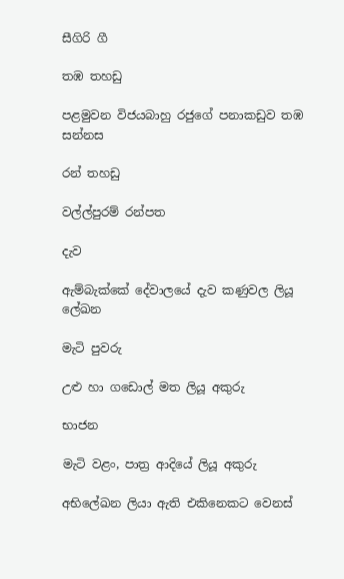සීගිරි ගී

තඹ තහඩු

පළමුවන විජයබාහු රජුගේ පනාකඩුව තඹ සන්නස

රන් තහඩු

වල්ල්පුරම් රන්පත

දැව

ඇම්බැක්කේ දේවාලයේ දැව කණුවල ලියූ ලේඛන

මැටි පුවරු

උළු හා ගඩොල් මත ලියූ අකුරු

භාජන

මැටි වළං, පාත්‍ර ආදියේ ලියූ අකුරු

අභිලේඛන ලියා ඇති එකිනෙකට වෙනස්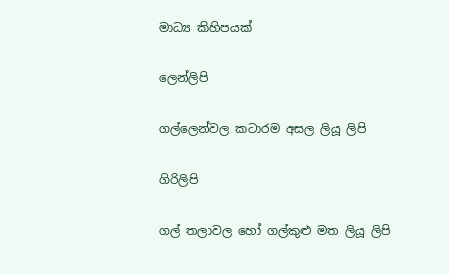මාධ්‍ය කිහිපයක්

ලෙන්ලිපි

ගල්ලෙන්වල කටාරම අසල ලියූ ලිපි

ගිරිලිපි

ගල් තලාවල හෝ ගල්කුළු මත ලියූ ලිපි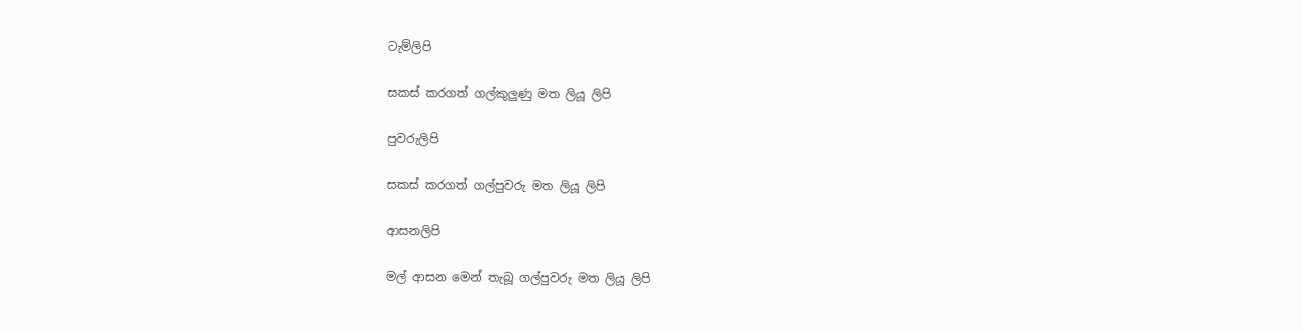ටැම්ලිපි

සකස් කරගත් ගල්කුලුණු මත ලියූ ලිපි

පුවරුලිපි

සකස් කරගත් ගල්පුවරු මත ලියූ ලිපි

ආසනලිපි

මල් ආසන මෙන් තැබූ ගල්පුවරු මත ලියූ ලිපි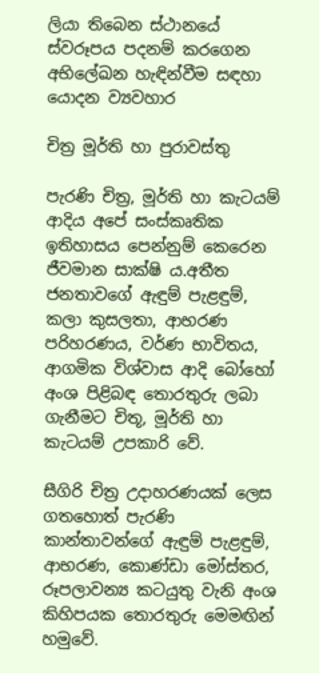ලියා තිබෙන ස්ථානයේ ස්වරූපය පදනම් කරගෙන අභිලේඛන හැඳින්වීම සඳහා යොදන ව්‍යවහාර

චිත්‍ර මූර්ති හා පුරාවස්තු

පැරණි චිත්‍ර, මූර්ති හා කැටයම් ආදිය අපේ සංස්කෘතික ඉතිහාසය පෙන්නුම් කෙරෙන ජීවමාන සාක්ෂි ය.අතීත ජනතාවගේ ඇඳුම් පැළඳුම්, කලා කුසලතා, ආභරණ පරිහරණය, වර්ණ භාවිතය, ආගමික විශ්වාස ආදි බෝහෝ අංශ පිළිබඳ තොරතුරු ලබා ගැනීමට චිතූ, මූර්ති හා කැටයම් උපකාරි වේ.

සීගිරි චිත්‍ර උදාහරණයක් ලෙස ගතහොත් පැරණි කාන්තාවන්ගේ ඇඳුම් පැළඳුම්, ආභරණ, කොණ්ඩා මෝස්තර, රූපලාවන්‍ය කටයුතු වැනි අංශ කිහිපයක තොරතුරු මෙමඟින් හමුවේ.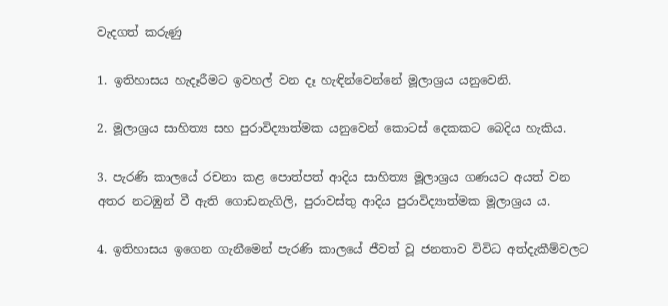වැදගත් කරුණු

1. ඉතිහාසය හැදෑරීමට ඉවහල් වන දෑ හැඳින්වෙන්නේ මූලාශ්‍රය යනුවෙනි.

2. මූලාශ්‍රය සාහිත්‍ය සහ පුරාවිද්‍යාත්මක යනුවෙන් කොටස් දෙකකට බෙදිය හැකිය.

3. පැරණි කාලයේ රචනා කළ පොත්පත් ආදිය සාහිත්‍ය මූලාශ්‍රය ගණයට අයත් වන අතර නටඹුන් වී ඇති ගොඩනැගිලි, පුරාවස්තු ආදිය පුරාවිද්‍යාත්මක මූලාශ්‍රය ය.

4. ඉතිහාසය ඉගෙන ගැනීමෙන් පැරණි කාලයේ ජීවත් වූ ජනතාව විවිධ අත්දැකීම්වලට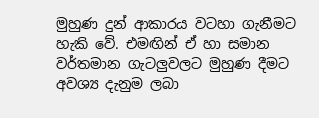මුහුණ දුන් ආකාරය වටහා ගැනීමට හැකි වේ. එමඟින් ඒ හා සමාන වර්තමාන ගැටලුවලට මුහුණ දීමට අවශ්‍ය දැනුම ලබා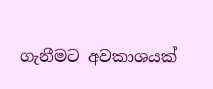ගැනීමට අවකාශයක්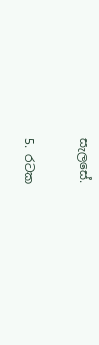සැලසේ.

5. රටක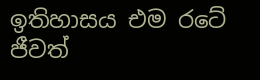ඉතිහාසය එම රටේ ජීවත්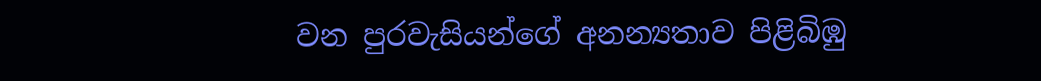වන පුරවැසියන්ගේ අනන්‍යතාව පිළිබිඹු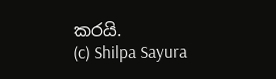කරයි.
(c) Shilpa Sayura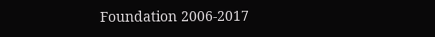Foundation 2006-2017